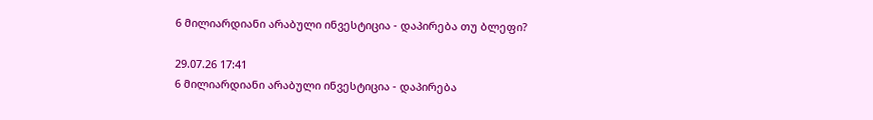6 მილიარდიანი არაბული ინვესტიცია - დაპირება თუ ბლეფი?

29.07.26 17:41
6 მილიარდიანი არაბული ინვესტიცია - დაპირება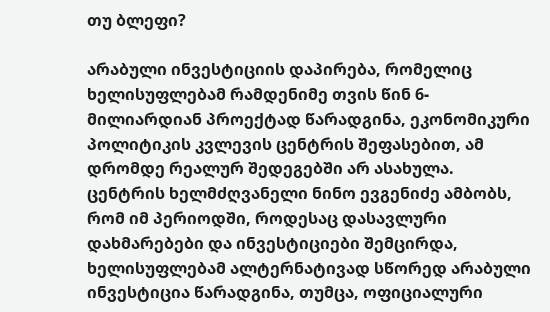თუ ბლეფი?

არაბული ინვესტიციის დაპირება, რომელიც ხელისუფლებამ რამდენიმე თვის წინ 6-მილიარდიან პროექტად წარადგინა, ეკონომიკური პოლიტიკის კვლევის ცენტრის შეფასებით, ამ დრომდე რეალურ შედეგებში არ ასახულა. ცენტრის ხელმძღვანელი ნინო ევგენიძე ამბობს, რომ იმ პერიოდში, როდესაც დასავლური დახმარებები და ინვესტიციები შემცირდა, ხელისუფლებამ ალტერნატივად სწორედ არაბული ინვესტიცია წარადგინა, თუმცა, ოფიციალური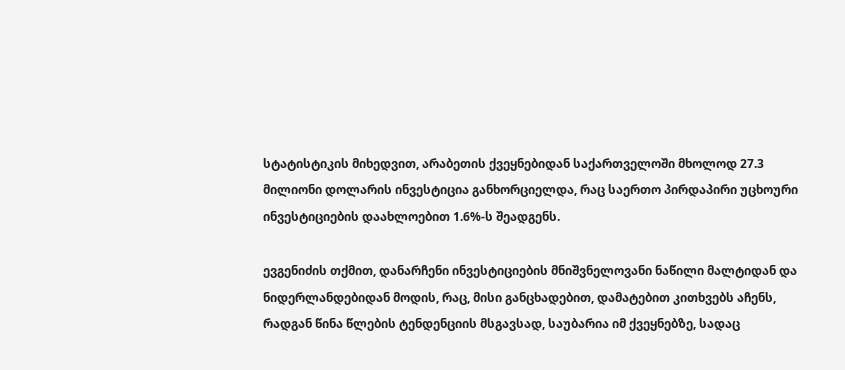სტატისტიკის მიხედვით, არაბეთის ქვეყნებიდან საქართველოში მხოლოდ 27.3 მილიონი დოლარის ინვესტიცია განხორციელდა, რაც საერთო პირდაპირი უცხოური ინვესტიციების დაახლოებით 1.6%-ს შეადგენს.

ევგენიძის თქმით, დანარჩენი ინვესტიციების მნიშვნელოვანი ნაწილი მალტიდან და ნიდერლანდებიდან მოდის, რაც, მისი განცხადებით, დამატებით კითხვებს აჩენს, რადგან წინა წლების ტენდენციის მსგავსად, საუბარია იმ ქვეყნებზე, სადაც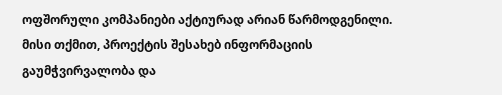ოფშორული კომპანიები აქტიურად არიან წარმოდგენილი. მისი თქმით, პროექტის შესახებ ინფორმაციის გაუმჭვირვალობა და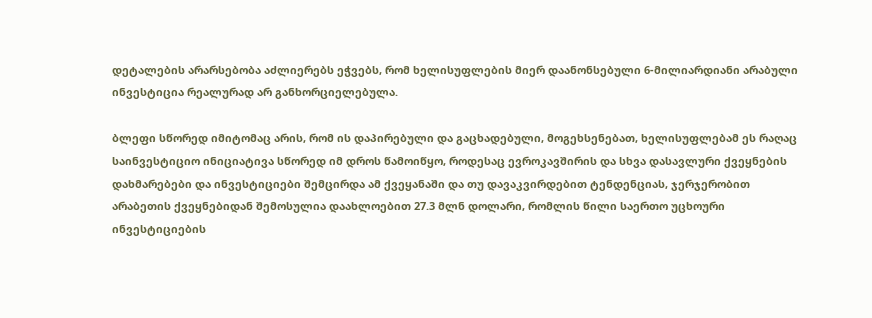დეტალების არარსებობა აძლიერებს ეჭვებს, რომ ხელისუფლების მიერ დაანონსებული 6-მილიარდიანი არაბული ინვესტიცია რეალურად არ განხორციელებულა.

ბლეფი სწორედ იმიტომაც არის, რომ ის დაპირებული და გაცხადებული, მოგეხსენებათ, ხელისუფლებამ ეს რაღაც საინვესტიციო ინიციატივა სწორედ იმ დროს წამოიწყო, როდესაც ევროკავშირის და სხვა დასავლური ქვეყნების დახმარებები და ინვესტიციები შემცირდა ამ ქვეყანაში და თუ დავაკვირდებით ტენდენციას, ჯერჯერობით არაბეთის ქვეყნებიდან შემოსულია დაახლოებით 27.3 მლნ დოლარი, რომლის წილი საერთო უცხოური ინვესტიციების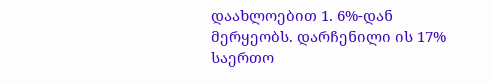დაახლოებით 1. 6%-დან მერყეობს. დარჩენილი ის 17% საერთო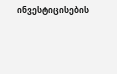ინვესტიცისების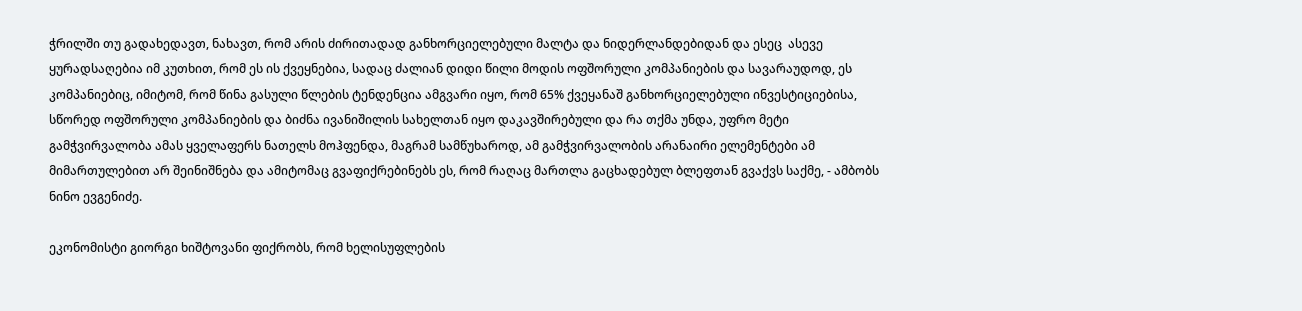ჭრილში თუ გადახედავთ, ნახავთ, რომ არის ძირითადად განხორციელებული მალტა და ნიდერლანდებიდან და ესეც  ასევე ყურადსაღებია იმ კუთხით, რომ ეს ის ქვეყნებია, სადაც ძალიან დიდი წილი მოდის ოფშორული კომპანიების და სავარაუდოდ, ეს კომპანიებიც, იმიტომ, რომ წინა გასული წლების ტენდენცია ამგვარი იყო, რომ 65% ქვეყანაშ განხორციელებული ინვესტიციებისა, სწორედ ოფშორული კომპანიების და ბიძნა ივანიშილის სახელთან იყო დაკავშირებული და რა თქმა უნდა, უფრო მეტი გამჭვირვალობა ამას ყველაფერს ნათელს მოჰფენდა, მაგრამ სამწუხაროდ, ამ გამჭვირვალობის არანაირი ელემენტები ამ მიმართულებით არ შეინიშნება და ამიტომაც გვაფიქრებინებს ეს, რომ რაღაც მართლა გაცხადებულ ბლეფთან გვაქვს საქმე, - ამბობს ნინო ევგენიძე.

ეკონომისტი გიორგი ხიშტოვანი ფიქრობს, რომ ხელისუფლების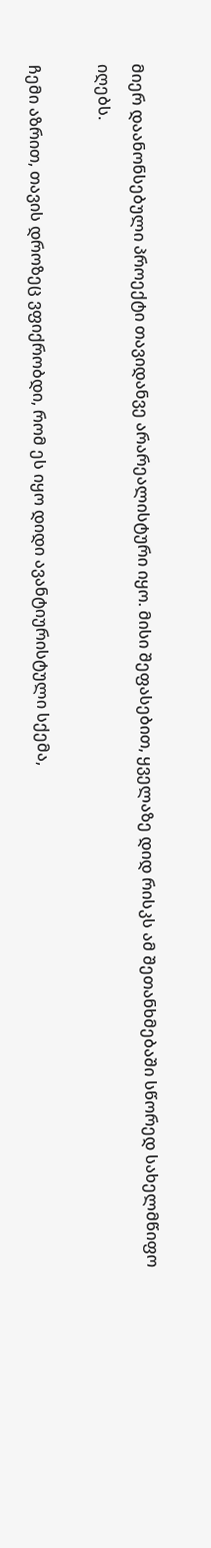მიერ დაანონსებული პროექტი თავიდანვე არარეალისტური იყო. მისი შეფასებით, ყველაზე დიდ რისკს ამ შეთანხმებაში სწორედ სახელმწიფო იღებს.

ჩემი აზრით, თავის დროზეც ვფიქრობდი, რომ ეს იყო დიდი ავანტიურისტული სქემა,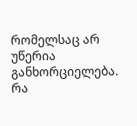რომელსაც არ უწერია განხორციელება. რა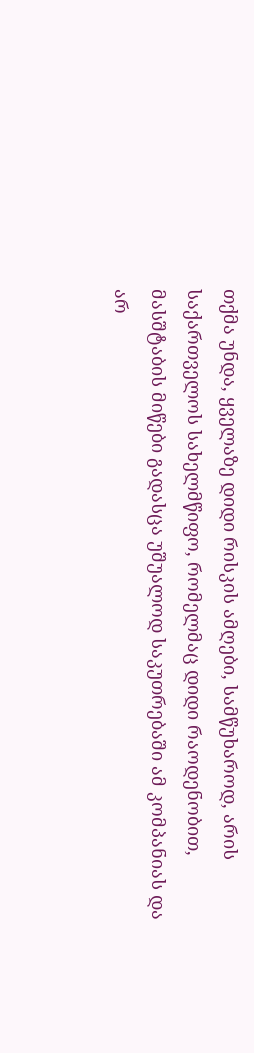თქმა უნდა, ყველაზე დიდი რისკის ამღები, სამწუხაროდ, არის საქართველოს სახელმწიფო, რომელმაც დიდი რაოდენობით, მასშტაბის მიწები გადასცა უშუალოდ საკუთრებაში ამ კომპანიას და არ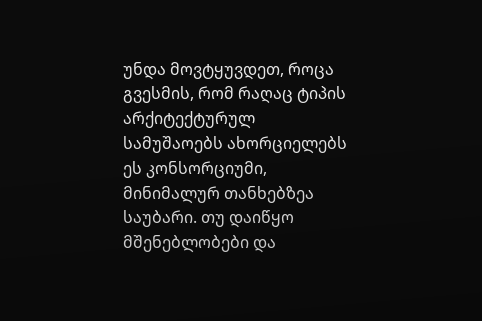უნდა მოვტყუვდეთ, როცა გვესმის, რომ რაღაც ტიპის არქიტექტურულ სამუშაოებს ახორციელებს ეს კონსორციუმი, მინიმალურ თანხებზეა საუბარი. თუ დაიწყო მშენებლობები და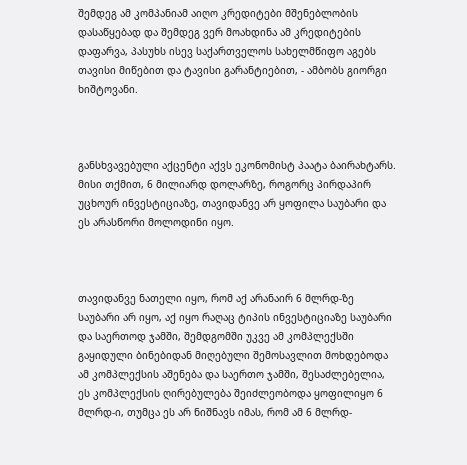შემდეგ ამ კომპანიამ აიღო კრედიტები მშენებლობის დასაწყებად და შემდეგ ვერ მოახდინა ამ კრედიტების დაფარვა, პასუხს ისევ საქართველოს სახელმწიფო აგებს თავისი მიწებით და ტავისი გარანტიებით, - ამბობს გიორგი ხიშტოვანი.



განსხვავებული აქცენტი აქვს ეკონომისტ პაატა ბაირახტარს. მისი თქმით, 6 მილიარდ დოლარზე, როგორც პირდაპირ უცხოურ ინვესტიციაზე, თავიდანვე არ ყოფილა საუბარი და ეს არასწორი მოლოდინი იყო.



თავიდანვე ნათელი იყო, რომ აქ არანაირ 6 მლრდ-ზე საუბარი არ იყო, აქ იყო რაღაც ტიპის ინვესტიციაზე საუბარი და საერთოდ ჯამში, შემდგომში უკვე ამ კომპლექსში გაყიდული ბინებიდან მიღებული შემოსავლით მოხდებოდა ამ კომპლექსის აშენება და საერთო ჯამში, შესაძლებელია, ეს კომპლექსის ღირებულება შეიძლეობოდა ყოფილიყო 6 მლრდ-ი, თუმცა ეს არ ნიშნავს იმას, რომ ამ 6 მლრდ-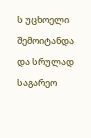ს უცხოელი შემოიტანდა და სრულად საგარეო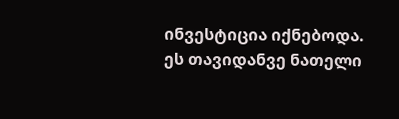ინვესტიცია იქნებოდა. ეს თავიდანვე ნათელი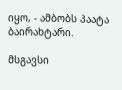იყო, - ამბობს პაატა ბაირახტარი.

მსგავსი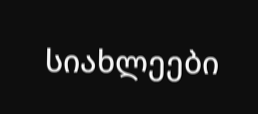სიახლეები